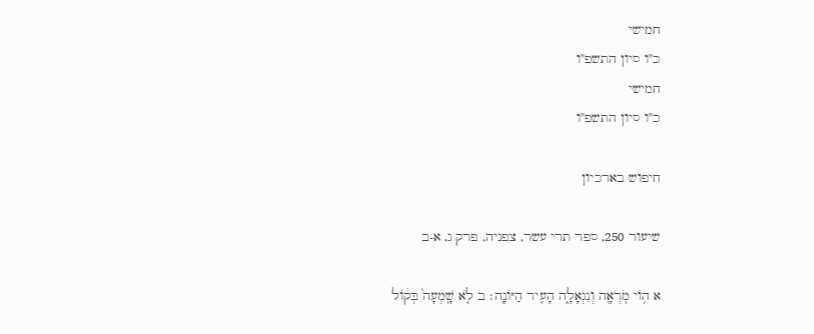חמישי
כ"ו סיון התשפ"ו
חמישי
כ"ו סיון התשפ"ו

חיפוש בארכיון

שיעור 250, ספר תרי עשר, צפניה, פרק ג, א-ב

א ה֥וֹי מֹֽרְאָ֖ה וְנִגְאָלָ֑ה הָעִ֖יר הַיּוֹנָֽה׃ ב לֹ֤א שָֽׁמְעָה֙ בְּק֔וֹל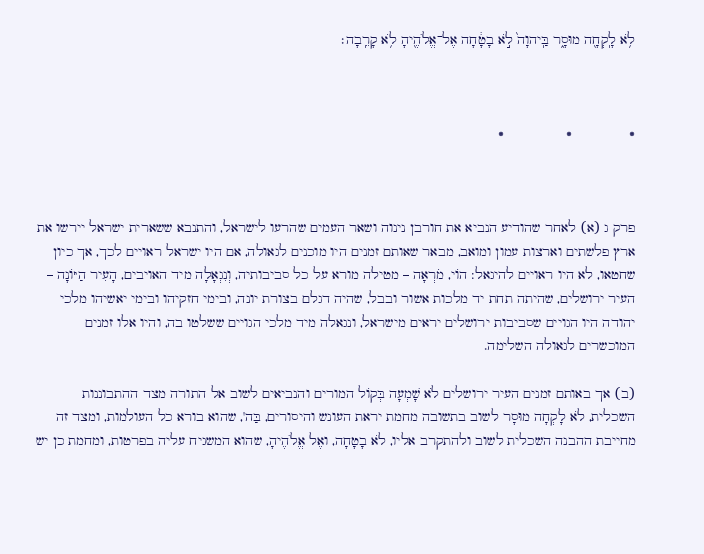לֹ֥א לָֽקְחָ֖ה מוּסָ֑ר בַּֽיהוָה֙ לֹ֣א בָטָ֔חָה אֶל־אֱלֹהֶ֖יהָ לֹ֥א קָרֵֽבָה׃



֍              ֍               ֍



פרק ג (א) לאחר שהודיע הנביא את חורבן נינוה ושאר העמים שהרעו לישראל, והתנבא ששארית ישראל יירשו את ארץ פלשתים וארצות עמון ומואב, מבאר שאותם זמנים היו מוכנים לגאולה, אם היו ישראל ראויים לכך, אך כיון שחטאו, לא היו ראויים להיגאל: הוֹי, מֹרְאָה – מטילה מורא על כל סביבותיה, וְנִגְאָלָה מיד האויבים, הָעִיר הַיּוֹנָה – העיר ירושלים, שהיתה תחת יד מלכות אשור ובבל, שהיה דגלם בצורת יונה, ובימי חזקיהו ובימי יאשיהו מלכי יהודה היו הגויים שסביבות ירושלים יראים מישראל, ונגאלה מיד מלכי הגויים ששלטו בה, והיו אלו זמנים המוכשרים לגאולה השלימה.

(ב) אך באותם זמנים העיר ירושלים לֹא שָׁמְעָה בְּקוֹל המורים והנביאים לשוב אל התורה מצד ההתבוננות השכלית, לֹא לָקְחָה מוּסָר לשוב בתשובה מחמת יראת העונש והיסורים, בַּה', שהוא בורא כל העולמות, ומצד זה מחייבת ההבנה השכלית לשוב ולהתקרב אליו, לֹא בָטָחָה, ואֶל אֱלֹהֶיהָ, שהוא המשגיח עליה בפרטות, ומחמת כן יש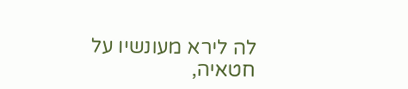לה לירא מעונשיו על חטאיה,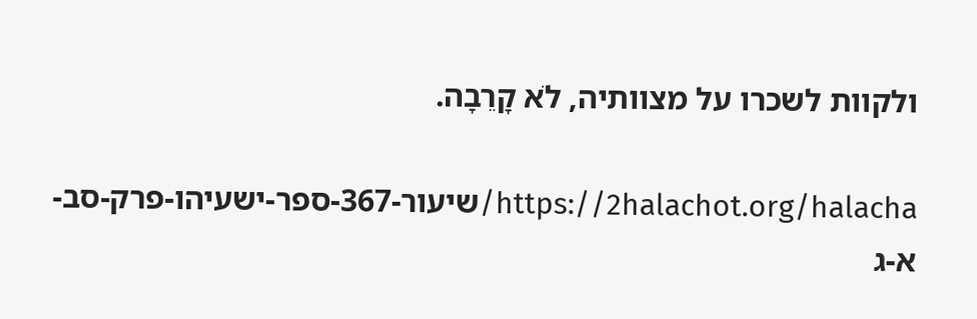ולקוות לשכרו על מצוותיה, לֹא קָרֵבָה.

https://2halachot.org/halacha/שיעור-367-ספר-ישעיהו-פרק-סב-א-ג